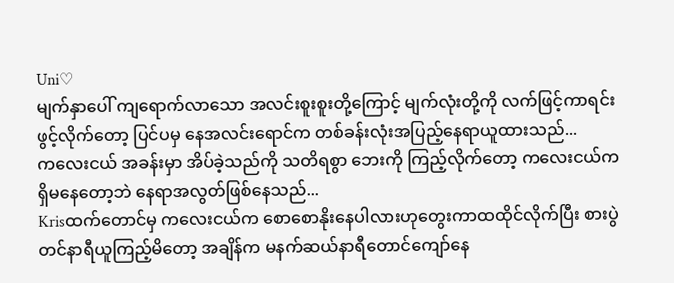Uni♡
မျက်နှာပေါ် ကျရောက်လာသော အလင်းစူးစူးတို့ကြောင့် မျက်လုံးတို့ကို လက်ဖြင့်ကာရင်း ဖွင့်လိုက်တော့ ပြင်ပမှ နေအလင်းရောင်က တစ်ခန်းလုံးအပြည့်နေရာယူထားသည်...
ကလေးငယ် အခန်းမှာ အိပ်ခဲ့သည်ကို သတိရစွာ ဘေးကို ကြည့်လိုက်တော့ ကလေးငယ်က ရှိမနေတော့ဘဲ နေရာအလွတ်ဖြစ်နေသည်...
Krisထက်တောင်မှ ကလေးငယ်က စောစောနိုးနေပါလားဟုတွေးကာထထိုင်လိုက်ပြီး စားပွဲတင်နာရီယူကြည့်မိတော့ အချိန်က မနက်ဆယ်နာရီတောင်ကျော်နေ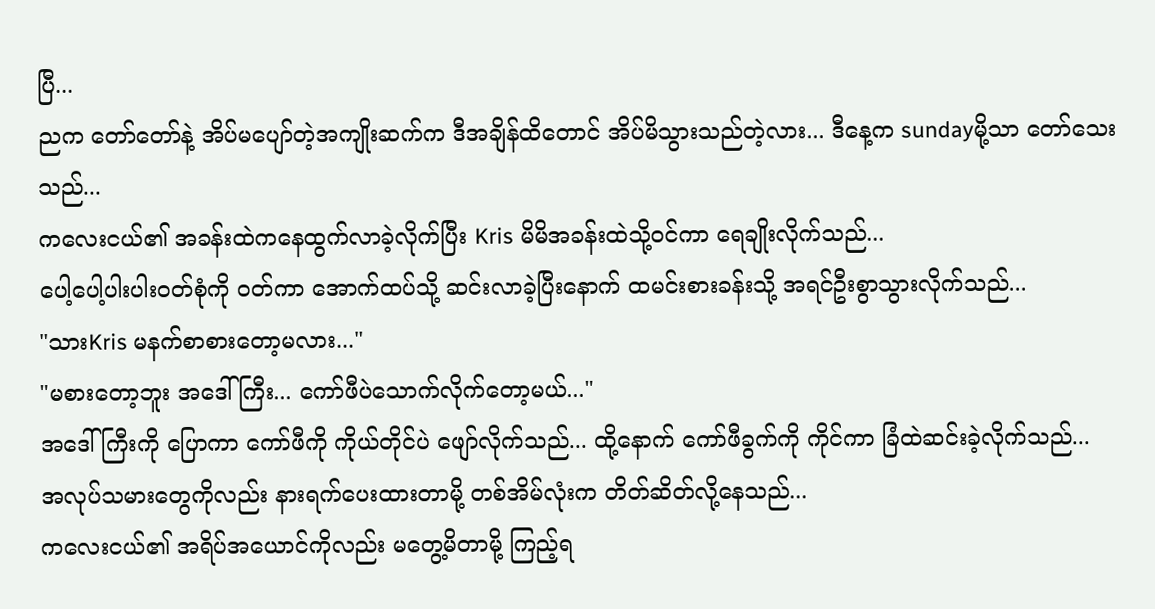ပြီ...
ညက တော်တော်နဲ့ အိပ်မပျော်တဲ့အကျိုးဆက်က ဒီအချိန်ထိတောင် အိပ်မိသွားသည်တဲ့လား... ဒီနေ့က sundayမို့သာ တော်သေးသည်...
ကလေးငယ်၏ အခန်းထဲကနေထွက်လာခဲ့လိုက်ပြီး Kris မိမိအခန်းထဲသို့ဝင်ကာ ရေချိုးလိုက်သည်...
ပေါ့ပေါ့ပါးပါးဝတ်စုံကို ဝတ်ကာ အောက်ထပ်သို့ ဆင်းလာခဲ့ပြီးနောက် ထမင်းစားခန်းသို့ အရင်ဦးစွာသွားလိုက်သည်...
"သားKris မနက်စာစားတော့မလား..."
"မစားတော့ဘူး အဒေါ်ကြီး... ကော်ဖီပဲသောက်လိုက်တော့မယ်..."
အဒေါ်ကြီးကို ပြောကာ ကော်ဖီကို ကိုယ်တိုင်ပဲ ဖျော်လိုက်သည်... ထို့နောက် ကော်ဖီခွက်ကို ကိုင်ကာ ခြံထဲဆင်းခဲ့လိုက်သည်...
အလုပ်သမားတွေကိုလည်း နားရက်ပေးထားတာမို့ တစ်အိမ်လုံးက တိတ်ဆိတ်လို့နေသည်...
ကလေးငယ်၏ အရိပ်အယောင်ကိုလည်း မတွေ့မိတာမို့ ကြည့်ရ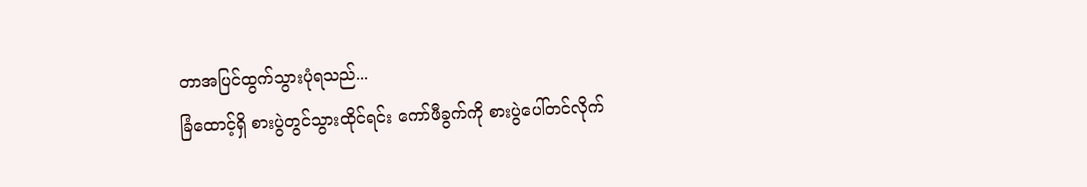တာအပြင်ထွက်သွားပုံရသည်...
ခြံထောင့်ရှိ စားပွဲတွင်သွားထိုင်ရင်း ကော်ဖီခွက်ကို စားပွဲပေါ်တင်လိုက်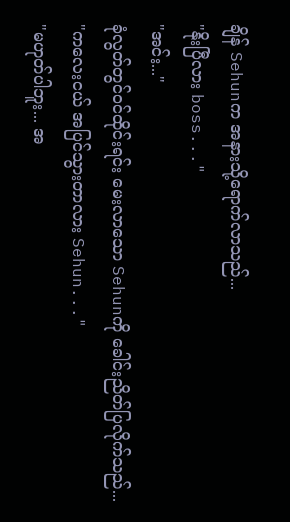ချိန် Sehunက အနားသို့ရောက်လာသည်...
"နိုးပြီလား boss..."
"အင်း..."
ခုံလွတ်တွင်ဝင်ထိုင်းရင်း မေးလာသော Sehunကို ခေါင်းညိတ်ပြလိုက်သည်...
"ကလေးငယ် အပြင်သွားတာလား Sehun..."
"မဟုတ်ပါဘူး... အ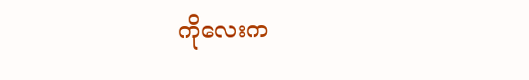ကိုလေးက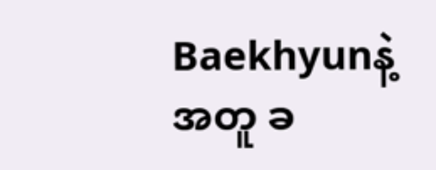Baekhyunနဲ့အတူ ခ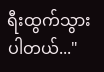ရီးထွက်သွားပါတယ်..."